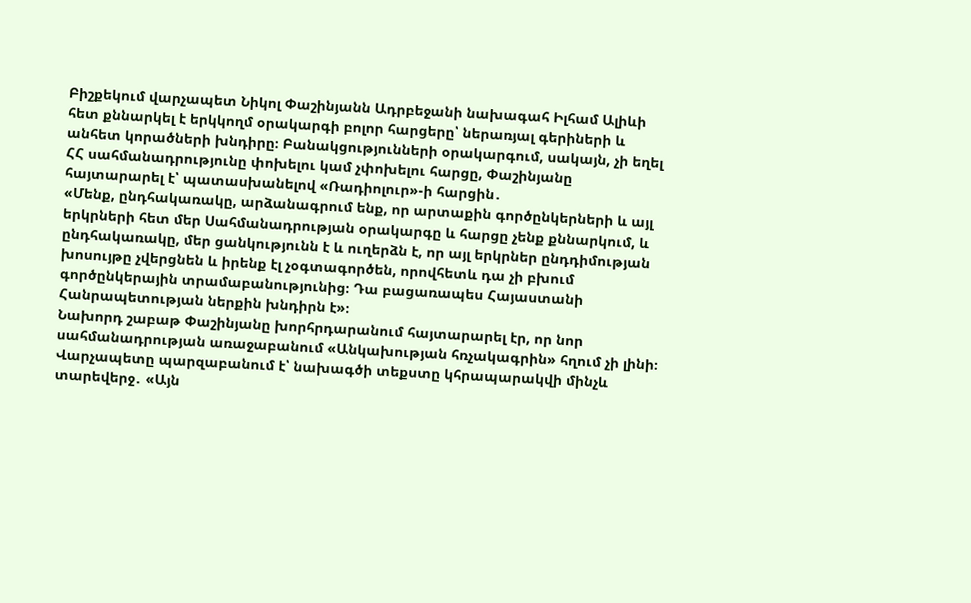Բիշքեկում վարչապետ Նիկոլ Փաշինյանն Ադրբեջանի նախագահ Իլհամ Ալիևի հետ քննարկել է երկկողմ օրակարգի բոլոր հարցերը՝ ներառյալ գերիների և անհետ կորածների խնդիրը։ Բանակցությունների օրակարգում, սակայն, չի եղել ՀՀ սահմանադրությունը փոխելու կամ չփոխելու հարցը, Փաշինյանը հայտարարել է՝ պատասխանելով «Ռադիոլուր»-ի հարցին․
«Մենք, ընդհակառակը, արձանագրում ենք, որ արտաքին գործընկերների և այլ երկրների հետ մեր Սահմանադրության օրակարգը և հարցը չենք քննարկում, և ընդհակառակը, մեր ցանկությունն է և ուղերձն է, որ այլ երկրներ ընդդիմության խոսույթը չվերցնեն և իրենք էլ չօգտագործեն, որովհետև դա չի բխում գործընկերային տրամաբանությունից։ Դա բացառապես Հայաստանի Հանրապետության ներքին խնդիրն է»։
Նախորդ շաբաթ Փաշինյանը խորհրդարանում հայտարարել էր, որ նոր սահմանադրության առաջաբանում «Անկախության հռչակագրին» հղում չի լինի։ Վարչապետը պարզաբանում է՝ նախագծի տեքստը կհրապարակվի մինչև տարեվերջ․ «Այն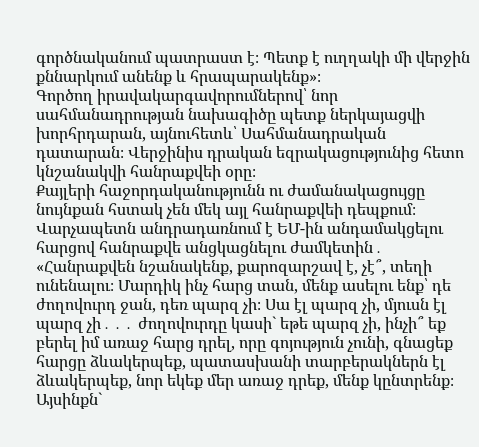գործնականում պատրաստ է։ Պետք է ուղղակի մի վերջին քննարկում անենք և հրապարակենք»։
Գործող իրավակարգավորումներով՝ նոր սահմանադրության նախագիծը պետք ներկայացվի խորհրդարան, այնուհետև՝ Սահմանադրական դատարան։ Վերջինիս դրական եզրակացությունից հետո կնշանակվի հանրաքվեի օրը։
Քայլերի հաջորդականությունն ու ժամանակացույցը նույնքան հստակ չեն մեկ այլ հանրաքվեի դեպքում։ Վարչապետն անդրադառնում է ԵՄ-ին անդամակցելու հարցով հանրաքվե անցկացնելու ժամկետին․
«Հանրաքվեն նշանակենք, քարոզարշավ է, չէ՞, տեղի ունենալու։ Մարդիկ ինչ հարց տան, մենք ասելու ենք՝ դե ժողովուրդ ջան, դեռ պարզ չի։ Սա էլ պարզ չի, մյուսն էլ պարզ չի․․․ ժողովուրդը կասի` եթե պարզ չի, ինչի՞ եք բերել իմ առաջ հարց դրել, որը գոյություն չունի, գնացեք հարցը ձևակերպեք, պատասխանի տարբերակներն էլ ձևակերպեք, նոր եկեք մեր առաջ դրեք, մենք կընտրենք։ Այսինքն`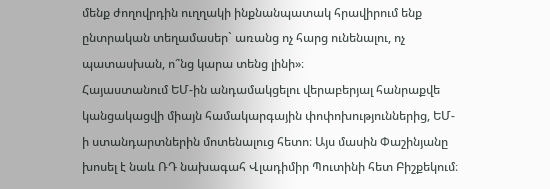մենք ժողովրդին ուղղակի ինքնանպատակ հրավիրում ենք ընտրական տեղամասեր` առանց ոչ հարց ունենալու, ոչ պատասխան, ո՞նց կարա տենց լինի»։
Հայաստանում ԵՄ-ին անդամակցելու վերաբերյալ հանրաքվե կանցակացվի միայն համակարգային փոփոխություններից, ԵՄ-ի ստանդարտներին մոտենալուց հետո։ Այս մասին Փաշինյանը խոսել է նաև ՌԴ նախագահ Վլադիմիր Պուտինի հետ Բիշքեկում։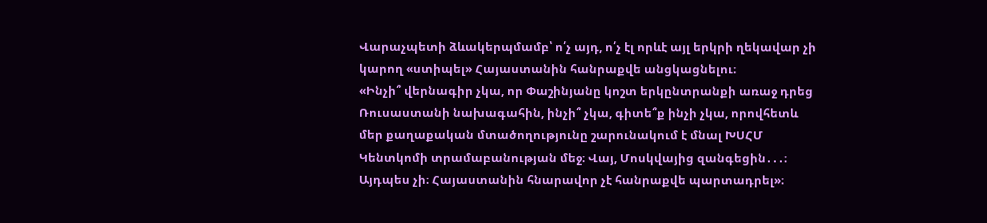Վարաչպետի ձևակերպմամբ՝ ո՛չ այդ, ո՛չ էլ որևէ այլ երկրի ղեկավար չի կարող «ստիպել» Հայաստանին հանրաքվե անցկացնելու։
«Ինչի՞ վերնագիր չկա, որ Փաշինյանը կոշտ երկընտրանքի առաջ դրեց Ռուսաստանի նախագահին, ինչի՞ չկա, գիտե՞ք ինչի չկա, որովհետև մեր քաղաքական մտածողությունը շարունակում է մնալ ԽՍՀՄ Կենտկոմի տրամաբանության մեջ։ Վայ, Մոսկվայից զանգեցին․․․։ Այդպես չի։ Հայաստանին հնարավոր չէ հանրաքվե պարտադրել»։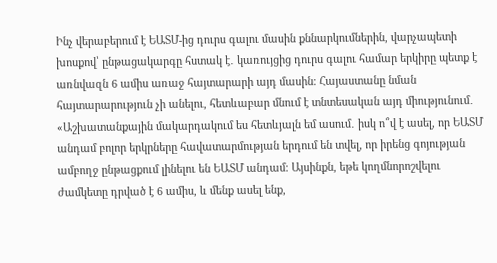Ինչ վերաբերում է ԵԱՏՄ-ից դուրս գալու մասին քննարկումներին, վարչապետի խոսքով՝ ընթացակարգը հստակ է․ կառույցից դուրս գալու համար երկիրը պետք է առնվազն 6 ամիս առաջ հայտարարի այդ մասին։ Հայաստանը նման հայտարարություն չի անելու, հետևաբար մնում է տնտեսական այդ միությունում․
«Աշխատանքային մակարդակում ես հետևյալն եմ ասում․ իսկ ո՞վ է ասել, որ ԵԱՏՄ անդամ բոլոր երկրները հավատարմության երդում են տվել, որ իրենց գոյության ամբողջ ընթացքում լինելու են ԵԱՏՄ անդամ։ Այսինքն, եթե կողմնորոշվելու ժամկետը դրված է 6 ամիս, և մենք ասել ենք,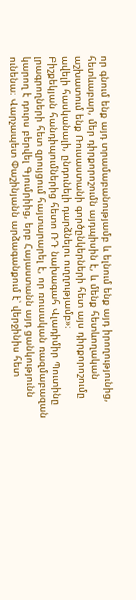որ գնում ենք այդ տրամաբանությամբ և ելնում ենք այդ իրողությունից, հետևաբար, մեր դիրքորոշումն այդպիսին է, և մենք հետևողական աշխատում ենք Ռուսաստանի գործընկերների հետ այս դիրքորոշումը ավելի հասկանալի, ընդունելի դարձնելու ուղղությամբ»։
Բիշքեկյան հանդիպումներից հետո ՌԴ նախագահ Վլադիմիր Պուտինը լրագրողների հետ զրույցում հայտարարել է, որ ռուսական ռազմաբազան կարող է դուրս բերվել Գյումրիից, երբ Հայաստանն այդ ցանկությունն ունենա։ Վարչապետ Փաշինյանն արձագանքում է՝ վերջինիս հետ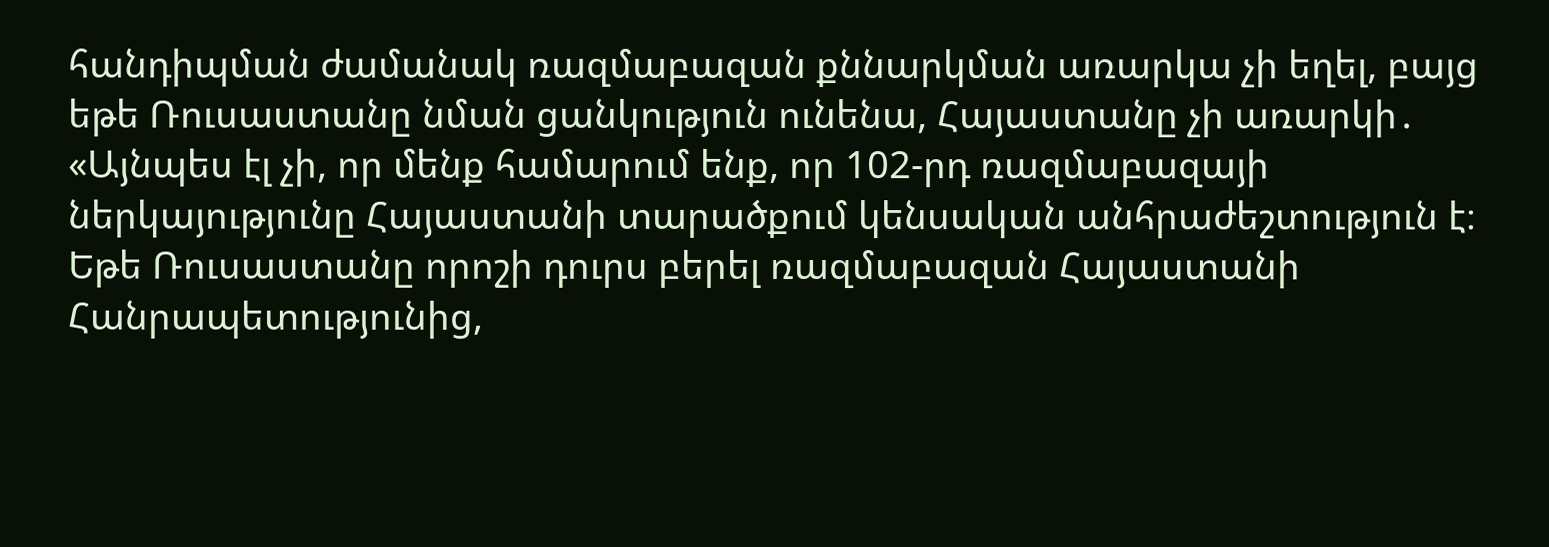հանդիպման ժամանակ ռազմաբազան քննարկման առարկա չի եղել, բայց եթե Ռուսաստանը նման ցանկություն ունենա, Հայաստանը չի առարկի․
«Այնպես էլ չի, որ մենք համարում ենք, որ 102-րդ ռազմաբազայի ներկայությունը Հայաստանի տարածքում կենսական անհրաժեշտություն է։ Եթե Ռուսաստանը որոշի դուրս բերել ռազմաբազան Հայաստանի Հանրապետությունից,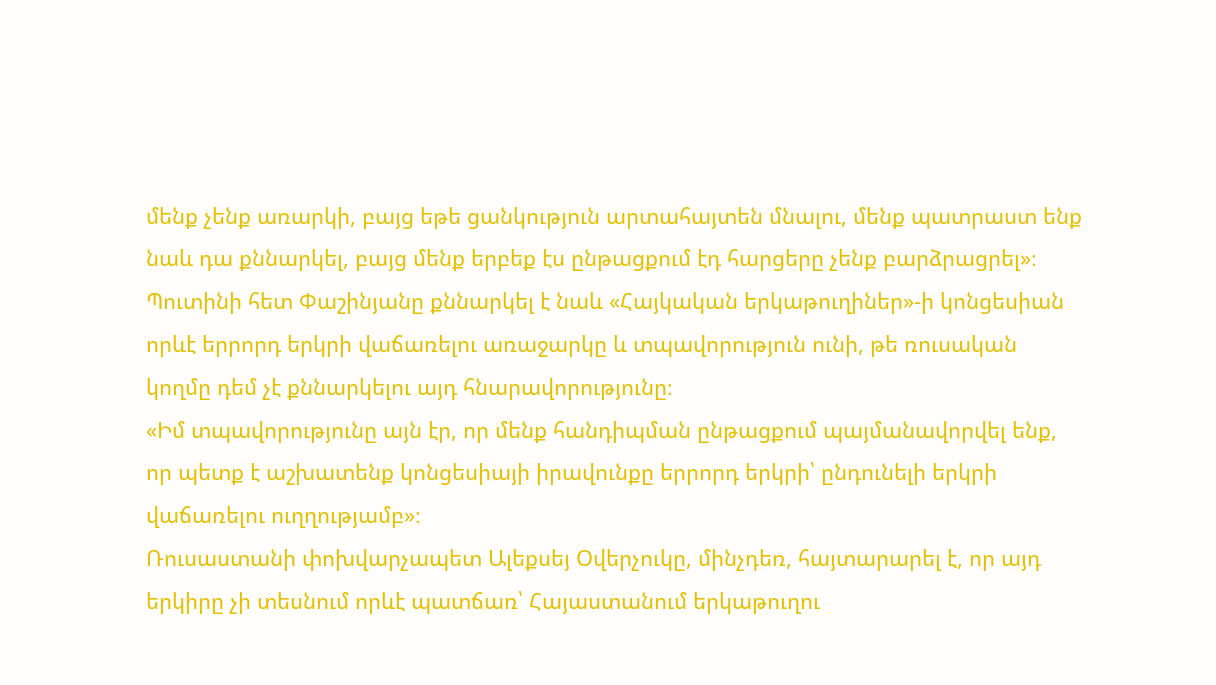մենք չենք առարկի, բայց եթե ցանկություն արտահայտեն մնալու, մենք պատրաստ ենք նաև դա քննարկել, բայց մենք երբեք էս ընթացքում էդ հարցերը չենք բարձրացրել»։
Պուտինի հետ Փաշինյանը քննարկել է նաև «Հայկական երկաթուղիներ»-ի կոնցեսիան որևէ երրորդ երկրի վաճառելու առաջարկը և տպավորություն ունի, թե ռուսական կողմը դեմ չէ քննարկելու այդ հնարավորությունը։
«Իմ տպավորությունը այն էր, որ մենք հանդիպման ընթացքում պայմանավորվել ենք, որ պետք է աշխատենք կոնցեսիայի իրավունքը երրորդ երկրի՝ ընդունելի երկրի վաճառելու ուղղությամբ»։
Ռուսաստանի փոխվարչապետ Ալեքսեյ Օվերչուկը, մինչդեռ, հայտարարել է, որ այդ երկիրը չի տեսնում որևէ պատճառ՝ Հայաստանում երկաթուղու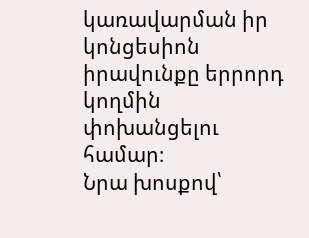կառավարման իր կոնցեսիոն իրավունքը երրորդ կողմին փոխանցելու համար։
Նրա խոսքով՝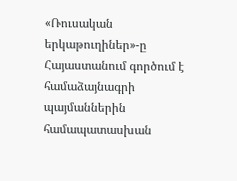«Ռուսական երկաթուղիներ»-ը Հայաստանում գործում է համաձայնագրի պայմաններին համապատասխան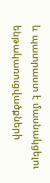և պատրաստ է մասնակցելու ենթակառուցվածքների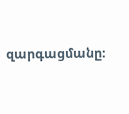զարգացմանը։